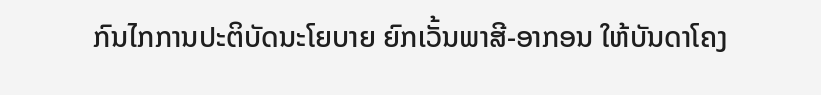ກົນໄກການປະຕິບັດນະໂຍບາຍ ຍົກເວັ້ນພາສີ-ອາກອນ ໃຫ້ບັນດາໂຄງ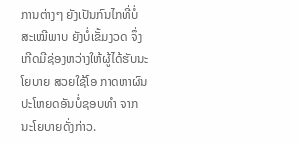ການຕ່າງໆ ຍັງເປັນກົນໄກທີ່ບໍ່ສະເໝີພາບ ຍັງບໍ່ເຂັ້ມງວດ ຈຶ່ງເກີດມີຊ່ອງຫວ່າງໃຫ້ຜູ້ໄດ້ຮັບນະໂຍບາຍ ສວຍໃຊ້ໂອ ກາດຫາຜົນປະໂຫຍດອັນບໍ່ຊອບທຳ ຈາກນະໂຍບາຍດັ່ງກ່າວ.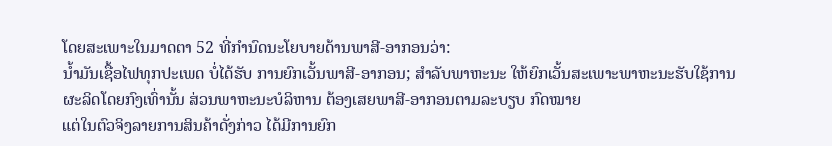ໂດຍສະເພາະໃນມາດຕາ 52 ທີ່ກຳນົດນະໂຍບາຍດ້ານພາສີ-ອາກອນວ່າ:
ນ້ຳມັນເຊື້ອໄຟທຸກປະເພດ ບໍ່ໄດ້ຮັບ ການຍົກເວັ້ນພາສີ-ອາກອນ; ສຳລັບພາຫະນະ ໃຫ້ຍົກເວັ້ນສະເພາະພາຫະນະຮັບໃຊ້ການຜະລິດໂດຍກົງເທົ່ານັ້ນ ສ່ວນພາຫະນະບໍລິຫານ ຕ້ອງເສຍພາສີ-ອາກອນຕາມລະບຽບ ກົດໝາຍ
ແຕ່ໃນຕົວຈິງລາຍການສິນຄ້າດັ່ງກ່າວ ໄດ້ມີການຍົກ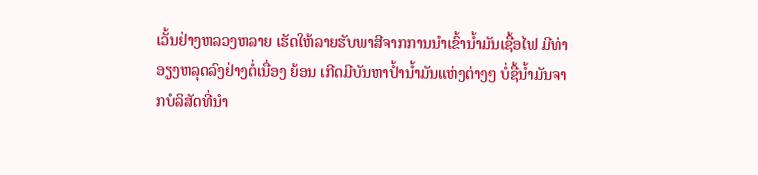ເວັ້ນຢ່າງຫລວງຫລາຍ ເຮັດໃຫ້ລາຍຮັບພາສີຈາກການນຳເຂົ້ານ້ຳມັນເຊື້ອໄຟ ມີທ່າອຽງຫລຸດລົງຢ່າງຕໍ່ເນື່ອງ ຍ້ອນ ເກີດມີບັນຫາປ້ຳນ້ຳມັນແຫ່ງຕ່າງໆ ບໍ່ຊື້ນ້ຳມັນຈາກບໍລິສັດທີ່ນຳ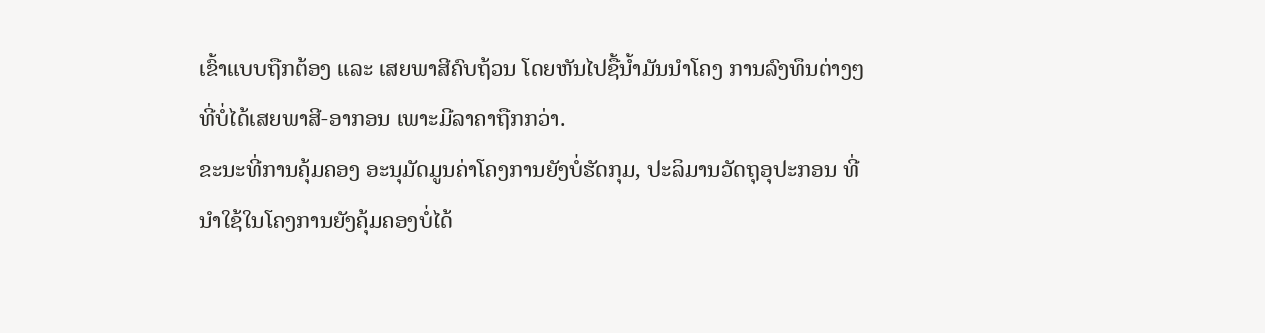ເຂົ້າແບບຖືກຕ້ອງ ແລະ ເສຍພາສີຄົບຖ້ວນ ໂດຍຫັນໄປຊື້ນ້ຳມັນນຳໂຄງ ການລົງທຶນຕ່າງໆ ທີ່ບໍ່ໄດ້ເສຍພາສີ-ອາກອນ ເພາະມີລາຄາຖືກກວ່າ.
ຂະນະທີ່ການຄຸ້ມຄອງ ອະນຸມັດມູນຄ່າໂຄງການຍັງບໍ່ຮັດກຸມ, ປະລິມານວັດຖຸອຸປະກອນ ທີ່ນຳໃຊ້ໃນໂຄງການຍັງຄຸ້ມຄອງບໍ່ໄດ້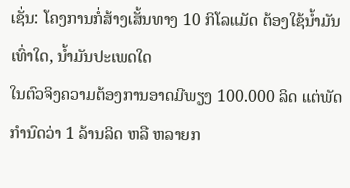ເຊັ່ນ: ໂຄງການກໍ່ສ້າງເສັ້ນທາງ 10 ກິໂລແມັດ ຕ້ອງໃຊ້ນ້ຳມັນເທົ່າໃດ, ນ້ຳມັນປະເພດໃດ
ໃນຕົວຈິງຄວາມຕ້ອງການອາດມີພຽງ 100.000 ລິດ ແຕ່ພັດກຳນົດວ່າ 1 ລ້ານລິດ ຫລື ຫລາຍກ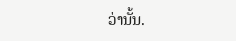ວ່ານັ້ນ.